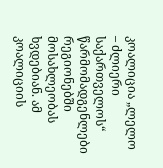კოალიცია „ლელო – ძლიერი საქართველოს“ წარმომადგენლები რეგიონებში მოსახლეობას ხვდებიან. ამ კოალიციის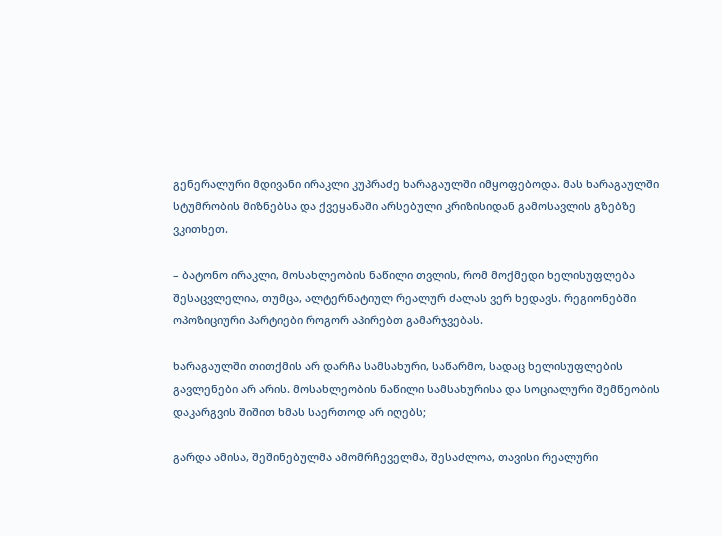გენერალური მდივანი ირაკლი კუპრაძე ხარაგაულში იმყოფებოდა. მას ხარაგაულში სტუმრობის მიზნებსა და ქვეყანაში არსებული კრიზისიდან გამოსავლის გზებზე ვკითხეთ.

– ბატონო ირაკლი, მოსახლეობის ნაწილი თვლის, რომ მოქმედი ხელისუფლება შესაცვლელია, თუმცა, ალტერნატიულ რეალურ ძალას ვერ ხედავს. რეგიონებში ოპოზიციური პარტიები როგორ აპირებთ გამარჯვებას.

ხარაგაულში თითქმის არ დარჩა სამსახური, საწარმო, სადაც ხელისუფლების გავლენები არ არის. მოსახლეობის ნაწილი სამსახურისა და სოციალური შემწეობის დაკარგვის შიშით ხმას საერთოდ არ იღებს;

გარდა ამისა, შეშინებულმა ამომრჩეველმა, შესაძლოა, თავისი რეალური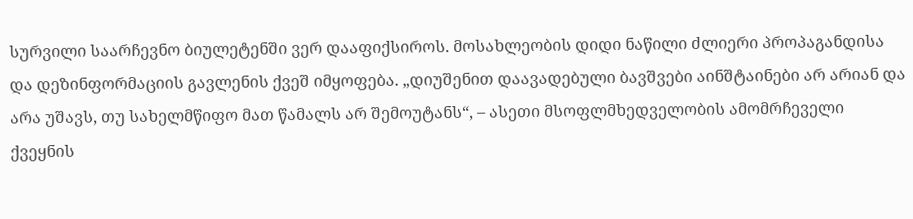სურვილი საარჩევნო ბიულეტენში ვერ დააფიქსიროს. მოსახლეობის დიდი ნაწილი ძლიერი პროპაგანდისა და დეზინფორმაციის გავლენის ქვეშ იმყოფება. „დიუშენით დაავადებული ბავშვები აინშტაინები არ არიან და არა უშავს, თუ სახელმწიფო მათ წამალს არ შემოუტანს“, – ასეთი მსოფლმხედველობის ამომრჩეველი ქვეყნის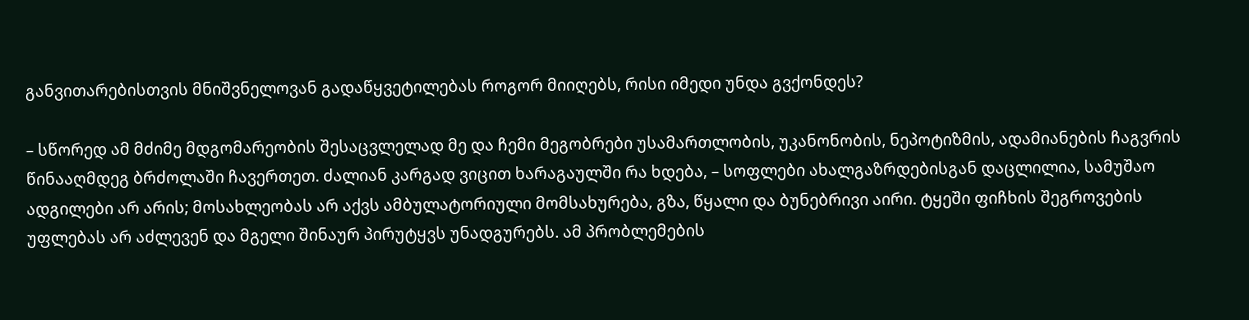განვითარებისთვის მნიშვნელოვან გადაწყვეტილებას როგორ მიიღებს, რისი იმედი უნდა გვქონდეს?

– სწორედ ამ მძიმე მდგომარეობის შესაცვლელად მე და ჩემი მეგობრები უსამართლობის, უკანონობის, ნეპოტიზმის, ადამიანების ჩაგვრის წინააღმდეგ ბრძოლაში ჩავერთეთ. ძალიან კარგად ვიცით ხარაგაულში რა ხდება, – სოფლები ახალგაზრდებისგან დაცლილია, სამუშაო ადგილები არ არის; მოსახლეობას არ აქვს ამბულატორიული მომსახურება, გზა, წყალი და ბუნებრივი აირი. ტყეში ფიჩხის შეგროვების უფლებას არ აძლევენ და მგელი შინაურ პირუტყვს უნადგურებს. ამ პრობლემების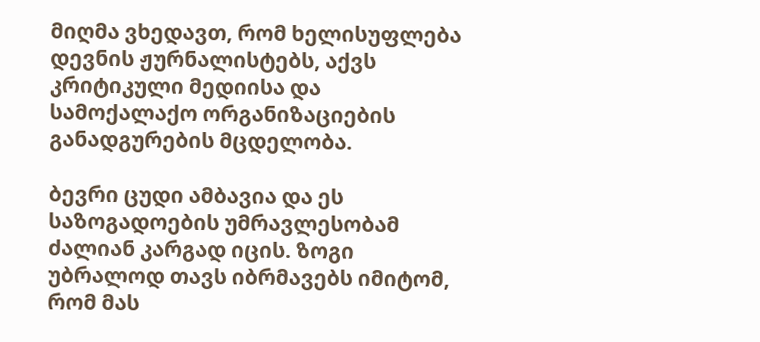მიღმა ვხედავთ, რომ ხელისუფლება დევნის ჟურნალისტებს, აქვს კრიტიკული მედიისა და  სამოქალაქო ორგანიზაციების განადგურების მცდელობა.

ბევრი ცუდი ამბავია და ეს საზოგადოების უმრავლესობამ ძალიან კარგად იცის. ზოგი უბრალოდ თავს იბრმავებს იმიტომ, რომ მას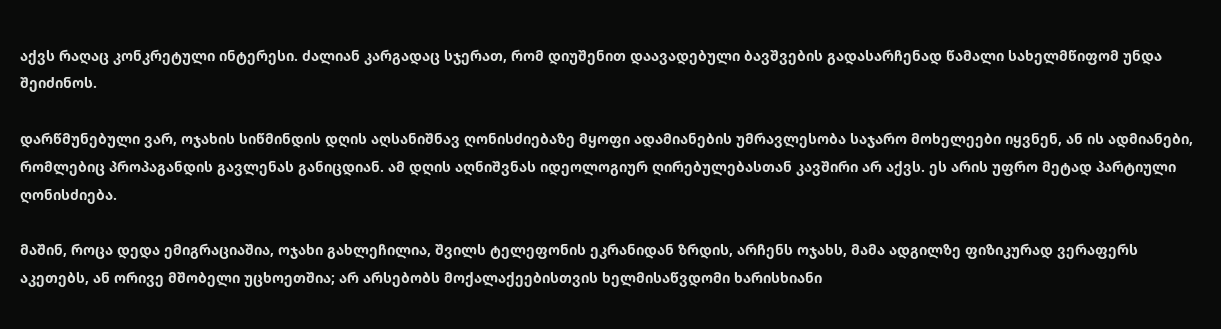აქვს რაღაც კონკრეტული ინტერესი. ძალიან კარგადაც სჯერათ, რომ დიუშენით დაავადებული ბავშვების გადასარჩენად წამალი სახელმწიფომ უნდა შეიძინოს.

დარწმუნებული ვარ, ოჯახის სიწმინდის დღის აღსანიშნავ ღონისძიებაზე მყოფი ადამიანების უმრავლესობა საჯარო მოხელეები იყვნენ, ან ის ადმიანები, რომლებიც პროპაგანდის გავლენას განიცდიან. ამ დღის აღნიშვნას იდეოლოგიურ ღირებულებასთან კავშირი არ აქვს. ეს არის უფრო მეტად პარტიული ღონისძიება.

მაშინ, როცა დედა ემიგრაციაშია, ოჯახი გახლეჩილია, შვილს ტელეფონის ეკრანიდან ზრდის, არჩენს ოჯახს, მამა ადგილზე ფიზიკურად ვერაფერს აკეთებს, ან ორივე მშობელი უცხოეთშია; არ არსებობს მოქალაქეებისთვის ხელმისაწვდომი ხარისხიანი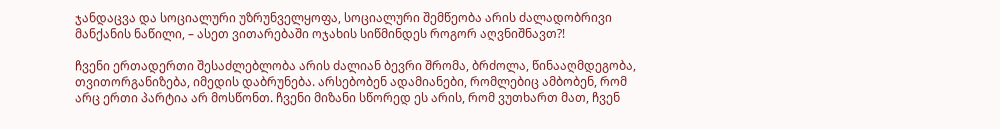ჯანდაცვა და სოციალური უზრუნველყოფა, სოციალური შემწეობა არის ძალადობრივი მანქანის ნაწილი, – ასეთ ვითარებაში ოჯახის სიწმინდეს როგორ აღვნიშნავთ?!

ჩვენი ერთადერთი შესაძლებლობა არის ძალიან ბევრი შრომა, ბრძოლა, წინააღმდეგობა, თვითორგანიზება, იმედის დაბრუნება. არსებობენ ადამიანები, რომლებიც ამბობენ, რომ არც ერთი პარტია არ მოსწონთ. ჩვენი მიზანი სწორედ ეს არის, რომ ვუთხართ მათ, ჩვენ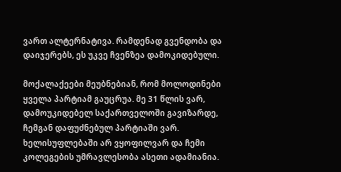ვართ ალტერნატივა. რამდენად გვენდობა და დაიჯერებს, ეს უკვე ჩვენზეა დამოკიდებული.

მოქალაქეები მეუბნებიან, რომ მოლოდინები ყველა პარტიამ გაუცრუა. მე 31 წლის ვარ, დამოუკიდებელ საქართველოში გავიზარდე, ჩემგან დაფუძნებულ პარტიაში ვარ. ხელისუფლებაში არ ვყოფილვარ და ჩემი კოლეგების უმრავლესობა ასეთი ადამიანია.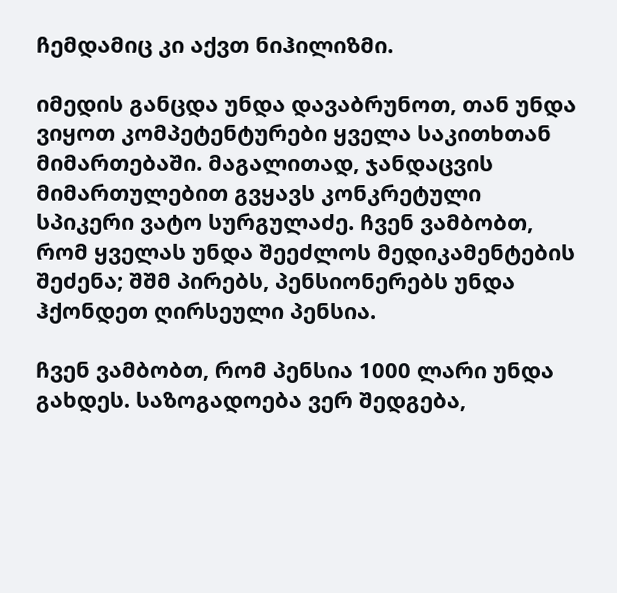ჩემდამიც კი აქვთ ნიჰილიზმი.

იმედის განცდა უნდა დავაბრუნოთ, თან უნდა ვიყოთ კომპეტენტურები ყველა საკითხთან მიმართებაში. მაგალითად, ჯანდაცვის მიმართულებით გვყავს კონკრეტული სპიკერი ვატო სურგულაძე. ჩვენ ვამბობთ, რომ ყველას უნდა შეეძლოს მედიკამენტების შეძენა; შშმ პირებს, პენსიონერებს უნდა ჰქონდეთ ღირსეული პენსია.

ჩვენ ვამბობთ, რომ პენსია 1000 ლარი უნდა გახდეს. საზოგადოება ვერ შედგება,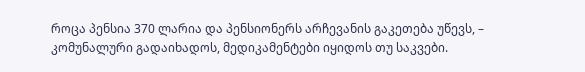როცა პენსია 370 ლარია და პენსიონერს არჩევანის გაკეთება უწევს, – კომუნალური გადაიხადოს, მედიკამენტები იყიდოს თუ საკვები.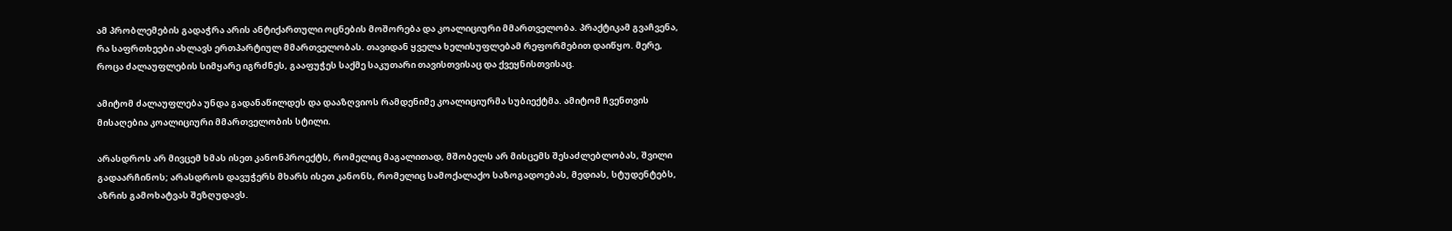ამ პრობლემების გადაჭრა არის ანტიქართული ოცნების მოშორება და კოალიციური მმართველობა. პრაქტიკამ გვაჩვენა, რა საფრთხეები ახლავს ერთპარტიულ მმართველობას. თავიდან ყველა ხელისუფლებამ რეფორმებით დაიწყო. მერე, როცა ძალაუფლების სიმყარე იგრძნეს, გააფუჭეს საქმე საკუთარი თავისთვისაც და ქვეყნისთვისაც.

ამიტომ ძალაუფლება უნდა გადანაწილდეს და დააზღვიოს რამდენიმე კოალიციურმა სუბიექტმა. ამიტომ ჩვენთვის მისაღებია კოალიციური მმართველობის სტილი.

არასდროს არ მივცემ ხმას ისეთ კანონპროექტს, რომელიც მაგალითად, მშობელს არ მისცემს შესაძლებლობას, შვილი გადაარჩინოს; არასდროს დავუჭერს მხარს ისეთ კანონს, რომელიც სამოქალაქო საზოგადოებას, მედიას, სტუდენტებს, აზრის გამოხატვას შეზღუდავს.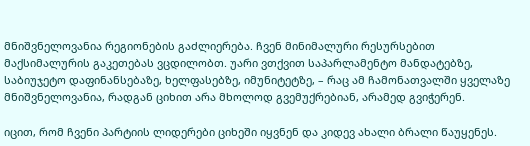მნიშვნელოვანია რეგიონების გაძლიერება. ჩვენ მინიმალური რესურსებით მაქსიმალურის გაკეთებას ვცდილობთ. უარი ვთქვით საპარლამენტო მანდატებზე, საბიუჯეტო დაფინანსებაზე, ხელფასებზე, იმუნიტეტზე, – რაც ამ ჩამონათვალში ყველაზე მნიშვნელოვანია, რადგან ციხით არა მხოლოდ გვემუქრებიან, არამედ გვიჭერენ.

იცით, რომ ჩვენი პარტიის ლიდერები ციხეში იყვნენ და კიდევ ახალი ბრალი წაუყენეს.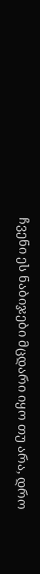ჩვენი ეს ნაბიჯები მცდარი იყო თუ არა, დრო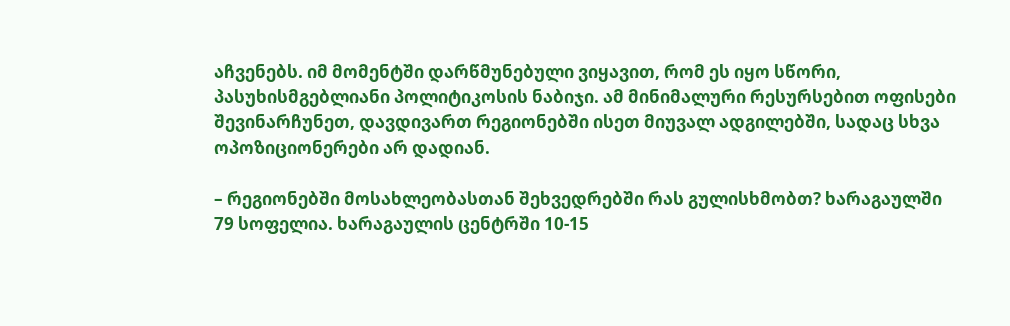აჩვენებს. იმ მომენტში დარწმუნებული ვიყავით, რომ ეს იყო სწორი, პასუხისმგებლიანი პოლიტიკოსის ნაბიჯი. ამ მინიმალური რესურსებით ოფისები შევინარჩუნეთ, დავდივართ რეგიონებში ისეთ მიუვალ ადგილებში, სადაც სხვა ოპოზიციონერები არ დადიან.

– რეგიონებში მოსახლეობასთან შეხვედრებში რას გულისხმობთ? ხარაგაულში 79 სოფელია. ხარაგაულის ცენტრში 10-15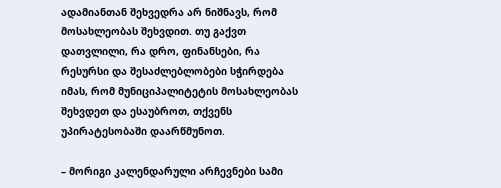ადამიანთან შეხვედრა არ ნიშნავს, რომ მოსახლეობას შეხვდით. თუ გაქვთ დათვლილი, რა დრო, ფინანსები, რა რესურსი და შესაძლებლობები სჭირდება იმას, რომ მუნიციპალიტეტის მოსახლეობას შეხვდეთ და ესაუბროთ, თქვენს უპირატესობაში დაარწმუნოთ.

– მორიგი კალენდარული არჩევნები სამი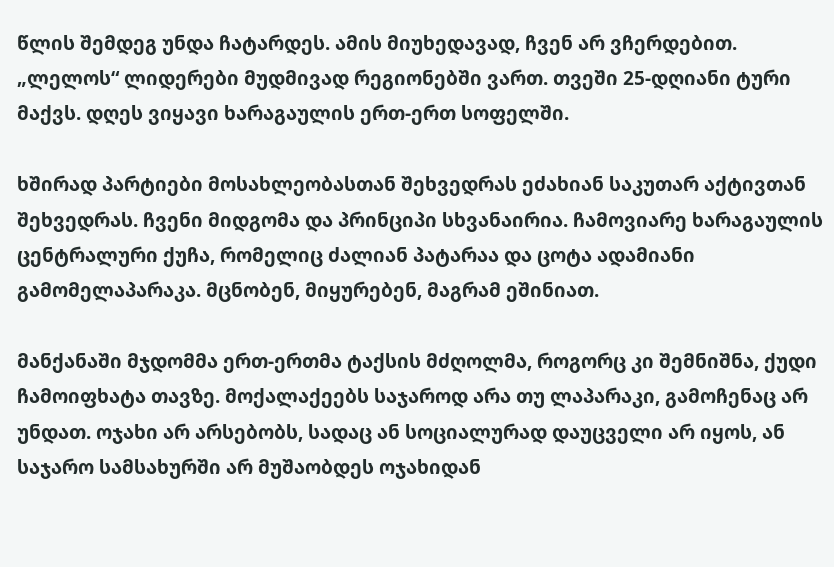წლის შემდეგ უნდა ჩატარდეს. ამის მიუხედავად, ჩვენ არ ვჩერდებით. „ლელოს“ ლიდერები მუდმივად რეგიონებში ვართ. თვეში 25-დღიანი ტური მაქვს. დღეს ვიყავი ხარაგაულის ერთ-ერთ სოფელში.

ხშირად პარტიები მოსახლეობასთან შეხვედრას ეძახიან საკუთარ აქტივთან შეხვედრას. ჩვენი მიდგომა და პრინციპი სხვანაირია. ჩამოვიარე ხარაგაულის ცენტრალური ქუჩა, რომელიც ძალიან პატარაა და ცოტა ადამიანი გამომელაპარაკა. მცნობენ, მიყურებენ, მაგრამ ეშინიათ.

მანქანაში მჯდომმა ერთ-ერთმა ტაქსის მძღოლმა, როგორც კი შემნიშნა, ქუდი ჩამოიფხატა თავზე. მოქალაქეებს საჯაროდ არა თუ ლაპარაკი, გამოჩენაც არ უნდათ. ოჯახი არ არსებობს, სადაც ან სოციალურად დაუცველი არ იყოს, ან საჯარო სამსახურში არ მუშაობდეს ოჯახიდან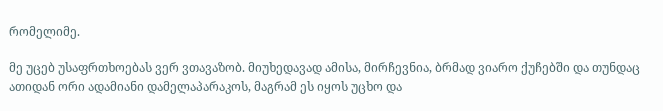რომელიმე.

მე უცებ უსაფრთხოებას ვერ ვთავაზობ. მიუხედავად ამისა, მირჩევნია, ბრმად ვიარო ქუჩებში და თუნდაც ათიდან ორი ადამიანი დამელაპარაკოს, მაგრამ ეს იყოს უცხო და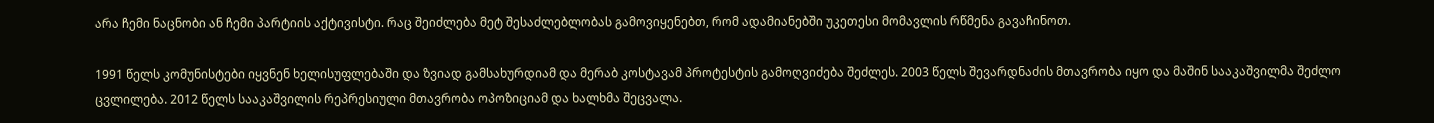არა ჩემი ნაცნობი ან ჩემი პარტიის აქტივისტი. რაც შეიძლება მეტ შესაძლებლობას გამოვიყენებთ, რომ ადამიანებში უკეთესი მომავლის რწმენა გავაჩინოთ.

1991 წელს კომუნისტები იყვნენ ხელისუფლებაში და ზვიად გამსახურდიამ და მერაბ კოსტავამ პროტესტის გამოღვიძება შეძლეს. 2003 წელს შევარდნაძის მთავრობა იყო და მაშინ სააკაშვილმა შეძლო ცვლილება. 2012 წელს სააკაშვილის რეპრესიული მთავრობა ოპოზიციამ და ხალხმა შეცვალა.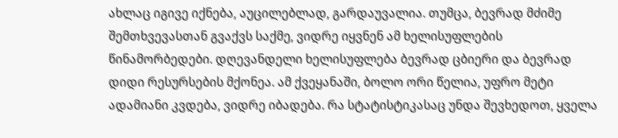ახლაც იგივე იქნება, აუცილებლად, გარდაუვალია. თუმცა, ბევრად მძიმე შემთხვევასთან გვაქვს საქმე, ვიდრე იყვნენ ამ ხელისუფლების წინამორბედები. დღევანდელი ხელისუფლება ბევრად ცბიერი და ბევრად დიდი რესურსების მქონეა. ამ ქვეყანაში, ბოლო ორი წელია, უფრო მეტი ადამიანი კვდება, ვიდრე იბადება. რა სტატისტიკასაც უნდა შევხედოთ, ყველა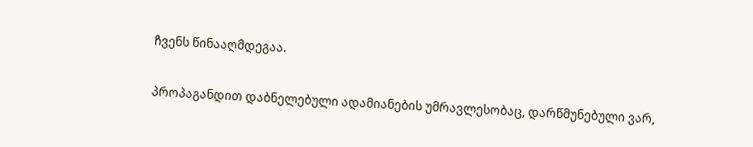ჩვენს წინააღმდეგაა.

პროპაგანდით დაბნელებული ადამიანების უმრავლესობაც, დარწმუნებული ვარ,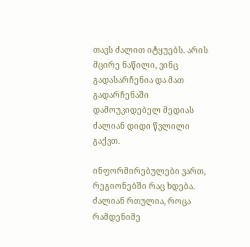თავს ძალით იტყუებს. არის მცირე ნაწილი, ვინც გადასარჩენია და მათ გადარჩენაში დამოუკიდებელ მედიას ძალიან დიდი წვლილი გაქვთ.

ინფორმირებულები ვართ, რეგიონებში რაც ხდება. ძალიან რთულია, როცა რამდენიმე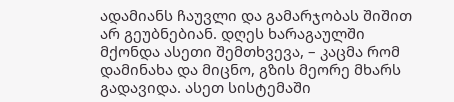ადამიანს ჩაუვლი და გამარჯობას შიშით არ გეუბნებიან. დღეს ხარაგაულში მქონდა ასეთი შემთხვევა, – კაცმა რომ დამინახა და მიცნო, გზის მეორე მხარს გადავიდა. ასეთ სისტემაში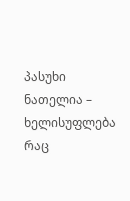პასუხი ნათელია – ხელისუფლება რაც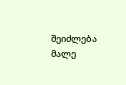შეიძლება მალე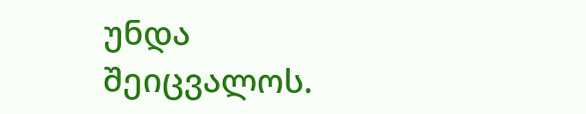უნდა შეიცვალოს.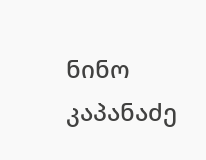ნინო კაპანაძე